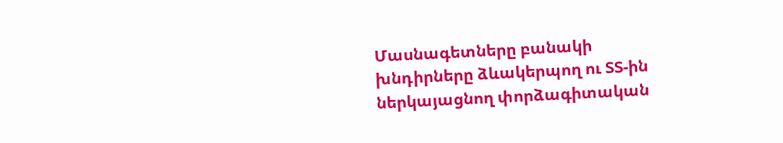Մասնագետները բանակի խնդիրները ձևակերպող ու ՏՏ-ին ներկայացնող փորձագիտական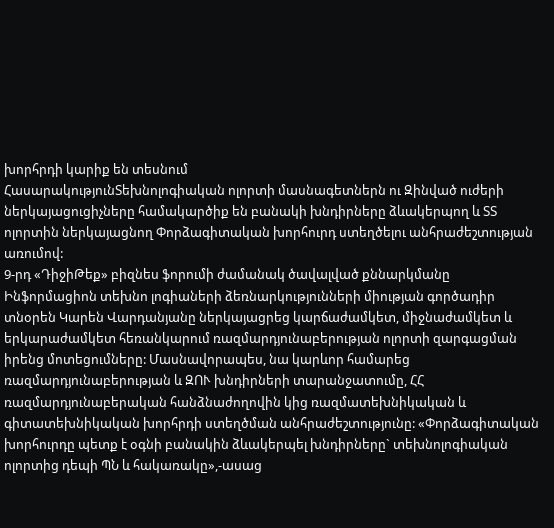խորհրդի կարիք են տեսնում
ՀասարակությունՏեխնոլոգիական ոլորտի մասնագետներն ու Զինված ուժերի ներկայացուցիչները համակարծիք են բանակի խնդիրները ձևակերպող և ՏՏ ոլորտին ներկայացնող Փորձագիտական խորհուրդ ստեղծելու անհրաժեշտության առումով:
9-րդ «ԴիջիԹեք» բիզնես ֆորումի ժամանակ ծավալված քննարկմանը Ինֆորմացիոն տեխնո լոգիաների ձեռնարկությունների միության գործադիր տնօրեն Կարեն Վարդանյանը ներկայացրեց կարճաժամկետ, միջնաժամկետ և երկարաժամկետ հեռանկարում ռազմարդյունաբերության ոլորտի զարգացման իրենց մոտեցումները: Մասնավորապես, նա կարևոր համարեց ռազմարդյունաբերության և ԶՈՒ խնդիրների տարանջատումը, ՀՀ ռազմարդյունաբերական հանձնաժողովին կից ռազմատեխնիկական և գիտատեխնիկական խորհրդի ստեղծման անհրաժեշտությունը: «Փորձագիտական խորհուրդը պետք է օգնի բանակին ձևակերպել խնդիրները` տեխնոլոգիական ոլորտից դեպի ՊՆ և հակառակը»,-ասաց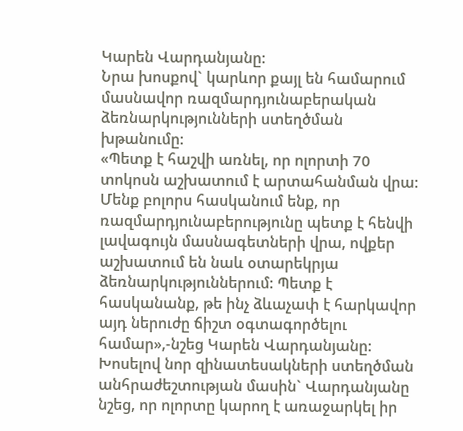Կարեն Վարդանյանը:
Նրա խոսքով` կարևոր քայլ են համարում մասնավոր ռազմարդյունաբերական ձեռնարկությունների ստեղծման խթանումը:
«Պետք է հաշվի առնել, որ ոլորտի 70 տոկոսն աշխատում է արտահանման վրա: Մենք բոլորս հասկանում ենք, որ ռազմարդյունաբերությունը պետք է հենվի լավագույն մասնագետների վրա, ովքեր աշխատում են նաև օտարեկրյա ձեռնարկություններում: Պետք է հասկանանք, թե ինչ ձևաչափ է հարկավոր այդ ներուժը ճիշտ օգտագործելու համար»,-նշեց Կարեն Վարդանյանը:
Խոսելով նոր զինատեսակների ստեղծման անհրաժեշտության մասին` Վարդանյանը նշեց, որ ոլորտը կարող է առաջարկել իր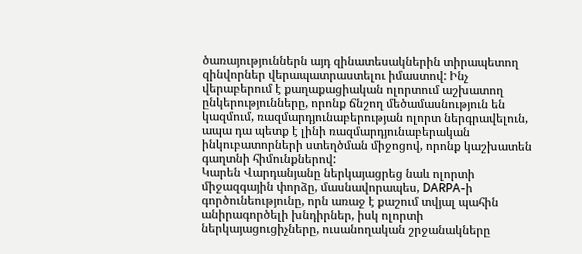ծառայություններն այդ զինատեսակներին տիրապետող զինվորներ վերապատրաստելու իմաստով: Ինչ վերաբերում է քաղաքացիական ոլորտում աշխատող ընկերությունները, որոնք ճնշող մեծամասնություն են կազմում, ռազմարդյունաբերության ոլորտ ներգրավելուն, ապա դա պետք է լինի ռազմարդյունաբերական ինկուբատորների ստեղծման միջոցով, որոնք կաշխատեն գաղտնի հիմունքներով:
Կարեն Վարդանյանը ներկայացրեց նաև ոլորտի միջազգային փորձը, մասնավորապես, DARPA-ի գործունեությունը, որն առաջ է քաշում տվյալ պահին անիրագործելի խնդիրներ, իսկ ոլորտի ներկայացուցիչները, ուսանողական շրջանակները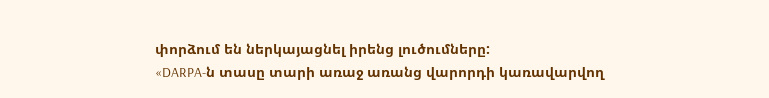փորձում են ներկայացնել իրենց լուծումները:
«DARPA-ն տասը տարի առաջ առանց վարորդի կառավարվող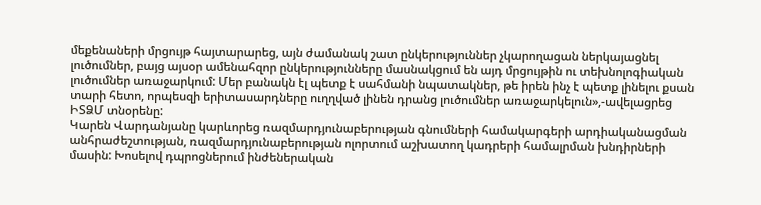մեքենաների մրցույթ հայտարարեց, այն ժամանակ շատ ընկերություններ չկարողացան ներկայացնել լուծումներ, բայց այսօր ամենահզոր ընկերությունները մասնակցում են այդ մրցույթին ու տեխնոլոգիական լուծումներ առաջարկում: Մեր բանակն էլ պետք է սահմանի նպատակներ, թե իրեն ինչ է պետք լինելու քսան տարի հետո, որպեսզի երիտասարդները ուղղված լինեն դրանց լուծումներ առաջարկելուն»,-ավելացրեց ԻՏՁՄ տնօրենը:
Կարեն Վարդանյանը կարևորեց ռազմարդյունաբերության գնումների համակարգերի արդիականացման անհրաժեշտության, ռազմարդյունաբերության ոլորտում աշխատող կադրերի համալրման խնդիրների մասին: Խոսելով դպրոցներում ինժեներական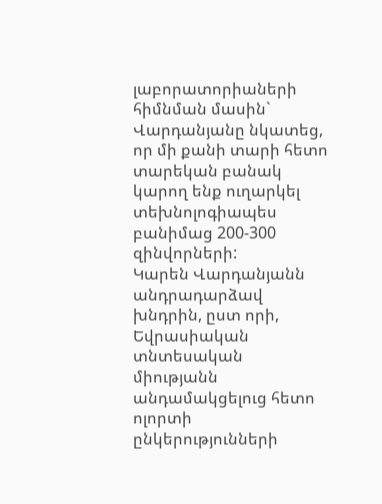լաբորատորիաների հիմնման մասին` Վարդանյանը նկատեց, որ մի քանի տարի հետո տարեկան բանակ կարող ենք ուղարկել տեխնոլոգիապես բանիմաց 200-300 զինվորների:
Կարեն Վարդանյանն անդրադարձավ խնդրին, ըստ որի, Եվրասիական տնտեսական միությանն անդամակցելուց հետո ոլորտի ընկերությունների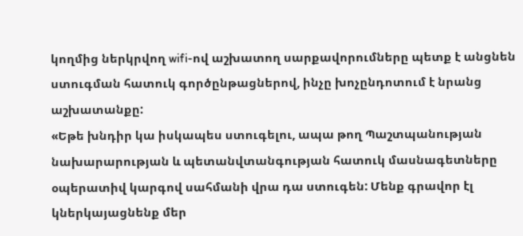կողմից ներկրվող wifi-ով աշխատող սարքավորումները պետք է անցնեն ստուգման հատուկ գործընթացներով, ինչը խոչընդոտում է նրանց աշխատանքը:
«Եթե խնդիր կա իսկապես ստուգելու, ապա թող Պաշտպանության նախարարության և պետանվտանգության հատուկ մասնագետները օպերատիվ կարգով սահմանի վրա դա ստուգեն: Մենք գրավոր էլ կներկայացնենք մեր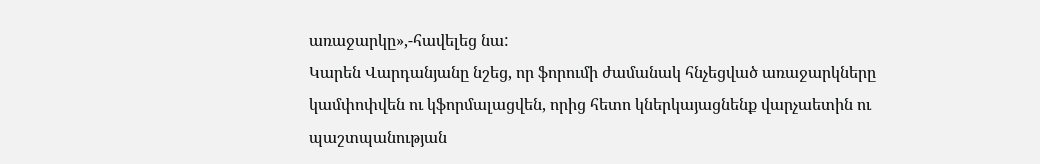առաջարկը»,-հավելեց նա:
Կարեն Վարդանյանը նշեց, որ ֆորումի ժամանակ հնչեցված առաջարկները կամփոփվեն ու կֆորմալացվեն, որից հետո կներկայացնենք վարչաետին ու պաշտպանության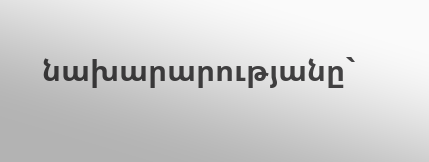նախարարությանը`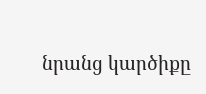նրանց կարծիքը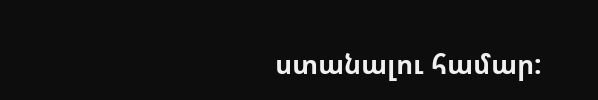ստանալու համար: